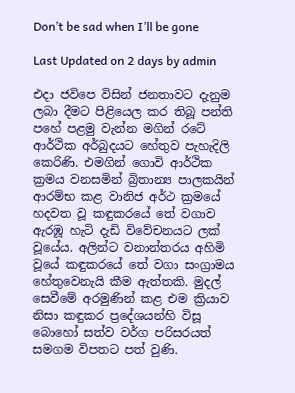Don’t be sad when I’ll be gone

Last Updated on 2 days by admin

එදා ජවිපෙ විසින් ජනතාවට දැනුම ලබා දීමට පිළියෙල කර තිබූ පන්ති පහේ පළමු වැන්න මගින් රටේ ආර්ථික අර්බුදයට හේතුව පැහැදිලි කෙරිණි. එමගින් ගොවි ආර්ථික ක්‍රමය වනසමින් බ්‍රිතාන්‍ය පාලකයින් ආරම්භ කළ වානිජ අර්ථ ක්‍රමයේ හදවත වූ කඳුකරයේ තේ වගාව ඇරඹූ හැටි දැඩි විවේචනයට ලක් වූයේය. අලින්ට වනාන්තරය අහිමි වූයේ කඳුකරයේ තේ වගා සංග්‍රාමය හේතුවෙනැයි කීම ඇත්තකි. මුදල් සෙවීමේ අරමුණින් කළ එම ක්‍රියාව නිසා කඳුකර ප්‍රදේශයන්හි විසූ බොහෝ සත්ව වර්ග පරිසරයත් සමගම විපතට පත් වුණි.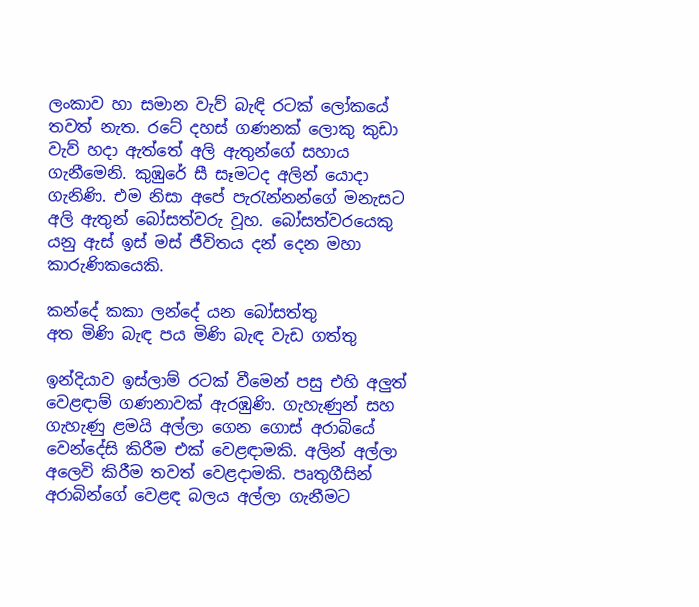ලංකාව හා සමාන වැව් බැඳි රටක් ලෝකයේ තවත් නැත. රටේ දහස් ගණනක් ලොකු කුඩා වැව් හදා ඇත්තේ අලි ඇතුන්ගේ සහාය ගැනීමෙනි. කුඹුරේ සී සෑමටද අලින් යොදා ගැනිණි. එම නිසා අපේ පැරැන්නන්ගේ මනැසට අලි ඇතුන් බෝසත්වරු වූහ. බෝසත්වරයෙකු යනු ඇස් ඉස් මස් ජීවිතය දන් දෙන මහා කාරුණිකයෙකි.

කන්දේ කකා ලන්දේ යන බෝසත්තු
අත මිණි බැඳ පය මිණි බැඳ වැඩ ගත්තු

ඉන්දියාව ඉස්ලාම් රටක් වීමෙන් පසු එහි අලුත් වෙළඳාම් ගණනාවක් ඇරඹුණි. ගැහැණුන් සහ ගැහැණු ළමයි අල්ලා ගෙන ගොස් අරාබියේ වෙන්දේසි කිරීම එක් වෙළඳාමකි. අලින් අල්ලා අලෙවි කිරීම තවත් වෙළදාමකි. පෘතුගීසින් අරාබින්ගේ වෙළඳ බලය අල්ලා ගැනීමට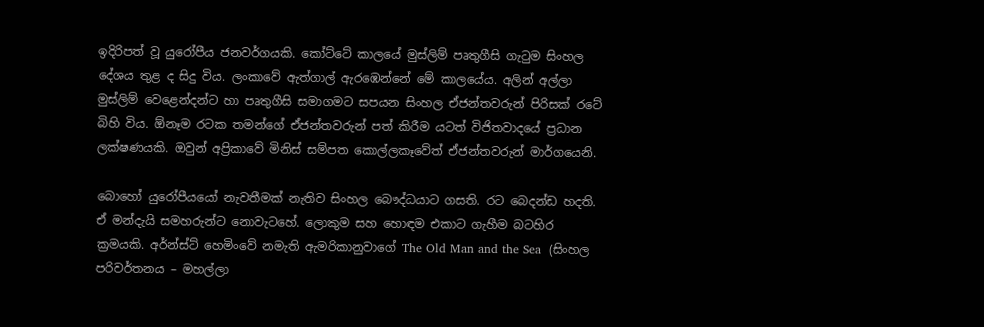ඉදිරිපත් වූ යුරෝපීය ජනවර්ගයකි. කෝට්ටේ කාලයේ මුස්ලිම් පෘතුගීසි ගැටුම සිංහල දේශය තුළ ද සිදු විය. ලංකාවේ ඇත්ගාල් ඇරඹෙන්නේ මේ කාලයේය. අලින් අල්ලා මුස්ලිම් වෙළෙන්දන්ට හා පෘතුගීසි සමාගමට සපයන සිංහල ඒජන්තවරුන් පිරිසක් රටේ බිහි විය. ඕනෑම රටක තමන්ගේ ඒජන්තවරුන් පත් කිරීම යටත් විජිතවාදයේ ප්‍රධාන ලක්ෂණයකි. ඔවුන් අප්‍රිකාවේ මිනිස් සම්පත කොල්ලකෑවේත් ඒජන්තවරුන් මාර්ගයෙනි.

බොහෝ යුරෝපීයයෝ නැවතීමක් නැතිව සිංහල බෞද්ධයාට ගසති. රට බෙදන්ඩ හදති. ඒ මන්දැයි සමහරුන්ට නොවැටහේ. ලොකුම සහ හොඳම එකාට ගැහීම බටහිර ක්‍රමයකි. අර්න්ස්ට් හෙමිංවේ නමැති ඇමරිකානුවාගේ The Old Man and the Sea  (සිංහල පරිවර්තනය – මහල්ලා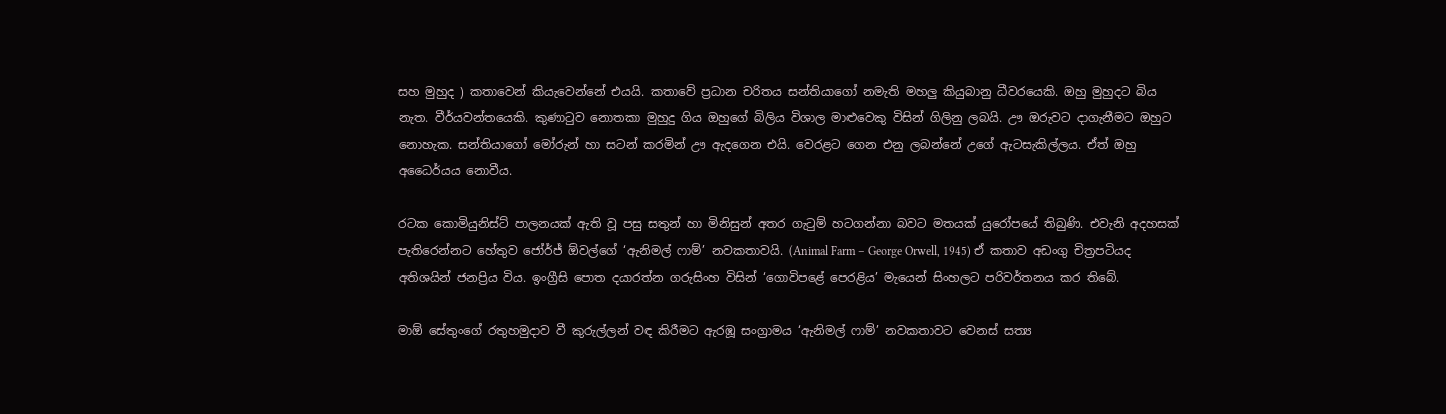සහ මුහුද ) කතාවෙන් කියැවෙන්නේ එයයි. කතාවේ ප්‍රධාන චරිතය සන්තියාගෝ නමැති මහලු කියුබානු ධීවරයෙකි. ඔහු මුහුදට බිය නැත. වීර්යවන්තයෙකි. කුණාටුව නොතකා මුහුදු ගිය ඔහුගේ බිලිය විශාල මාළුවෙකු විසින් ගිලිනු ලබයි. ඌ ඔරුවට දාගැනීමට ඔහුට නොහැක. සන්තියාගෝ මෝරුන් හා සටන් කරමින් ඌ ඇදගෙන එයි. වෙරළට ගෙන එනු ලබන්නේ උගේ ඇටසැකිල්ලය. ඒත් ඔහු අධෛර්යය නොවීය.

රටක කොමියුනිස්ට් පාලනයක් ඇති වූ පසු සතුන් හා මිනිසුන් අතර ගැටුම් හටගන්නා බවට මතයක් යුරෝපයේ තිබුණි. එවැනි අදහසක් පැතිරෙන්නට හේතුව ජෝර්ජ් ඕවල්ගේ ‘ඇනිමල් ෆාම්’ නවකතාවයි. (Animal Farm – George Orwell, 1945) ඒ කතාව අඩංගු චිත්‍රපටියද අතිශයින් ජනප්‍රිය විය. ඉංග්‍රීසි පොත දයාරත්න ගරුසිංහ විසින් ‘ගොවිපළේ පෙරළිය’ මැයෙන් සිංහලට පරිවර්තනය කර තිබේ.

මාඕ සේතුංගේ රතුහමුදාව වී කුරුල්ලන් වඳ කිරීමට ඇරඹූ සංග්‍රාමය ‘ඇනිමල් ෆාම්’ නවකතාවට වෙනස් සත්‍ය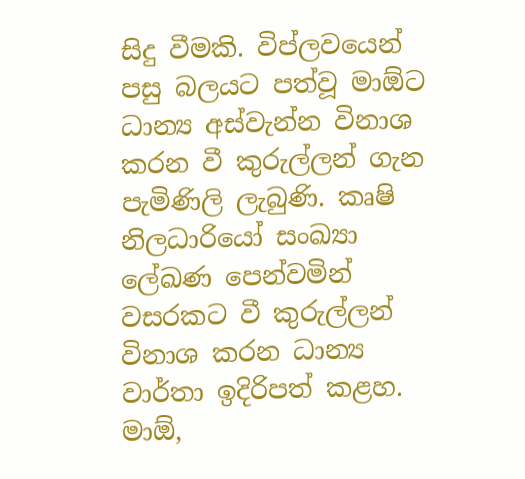සිදු වීමකි. විප්ලවයෙන් පසු බලයට පත්වූ මාඕට ධාන්‍ය අස්වැන්න විනාශ කරන වී කුරුල්ලන් ගැන පැමිණිලි ලැබුණි. කෘෂි නිලධාරියෝ සංඛ්‍යා ලේඛණ පෙන්වමින් වසරකට වී කුරුල්ලන් විනාශ කරන ධාන්‍ය වාර්තා ඉදිරිපත් කළහ. මාඕ,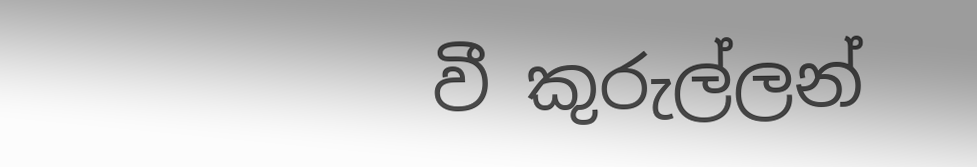වී කුරුල්ලන්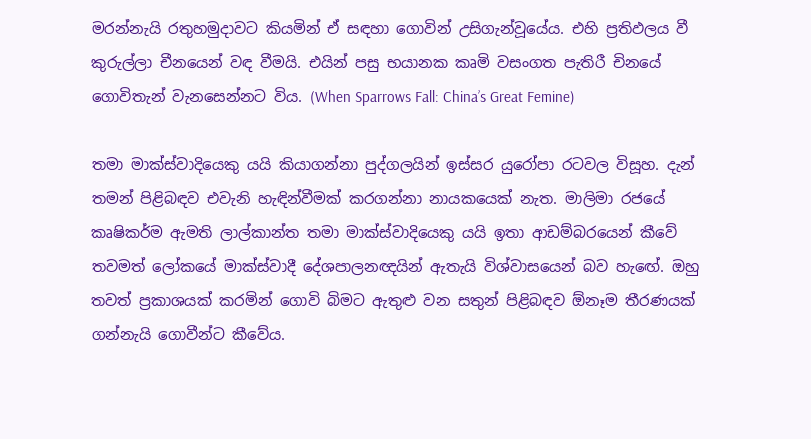මරන්නැයි රතුහමුදාවට කියමින් ඒ සඳහා ගොවින් උසිගැන්වූයේය. එහි ප්‍රතිඵලය වී කුරුල්ලා චීනයෙන් වඳ වීමයි. එයින් පසු භයානක කෘමි වසංගත පැතිරී චිනයේ ගොවිතැන් වැනසෙන්නට විය. (When Sparrows Fall: China’s Great Femine)

තමා මාක්ස්වාදියෙකු යයි කියාගන්නා පුද්ගලයින් ඉස්සර යුරෝපා රටවල විසූහ. දැන් තමන් පිළිබඳව එවැනි හැඳින්වීමක් කරගන්නා නායකයෙක් නැත. මාලිමා රජයේ කෘෂිකර්ම ඇමති ලාල්කාන්ත තමා මාක්ස්වාදියෙකු යයි ඉතා ආඩම්බරයෙන් කීවේ තවමත් ලෝකයේ මාක්ස්වාදී දේශපාලනඥයින් ඇතැයි විශ්වාසයෙන් බව හැඟේ. ඔහු තවත් ප්‍රකාශයක් කරමින් ගොවි බිමට ඇතුළු වන සතුන් පිළිබඳව ඕනෑම තීරණයක් ගන්නැයි ගොවීන්ට කීවේය.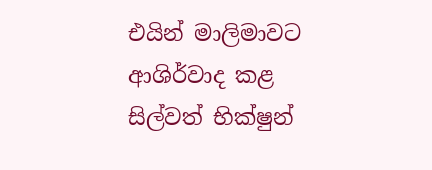එයින් මාලිමාවට ආශිර්වාද කළ සිල්වත් භික්ෂුන්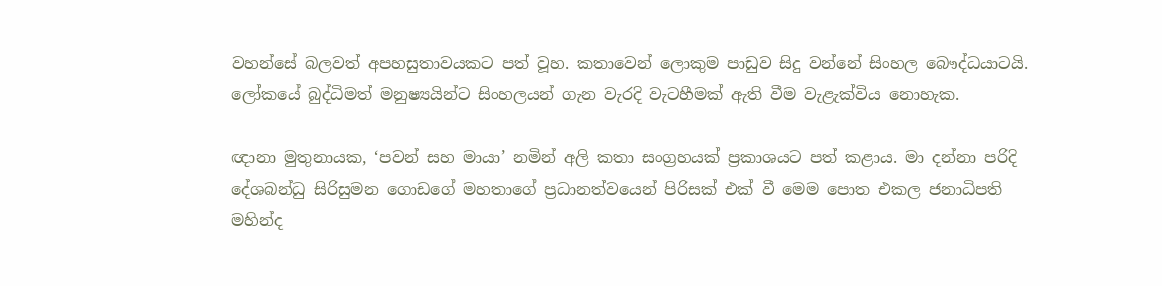වහන්සේ බලවත් අපහසුතාවයකට පත් වූහ. කතාවෙන් ලොකුම පාඩුව සිදු වන්නේ සිංහල බෞද්ධයාටයි. ලෝකයේ බුද්ධිමත් මනුෂ්‍යයින්ට සිංහලයන් ගැන වැරදි වැටහීමක් ඇති වීම වැළැක්විය නොහැක.

ඥානා මුතුනායක, ‘පවන් සහ මායා’ නමින් අලි කතා සංග්‍රහයක් ප්‍රකාශයට පත් කළාය. මා දන්නා පරිදි දේශබන්ධු සිරිසුමන ගොඩගේ මහතාගේ ප්‍රධානත්වයෙන් පිරිසක් එක් වී මෙම පොත එකල ජනාධිපති මහින්ද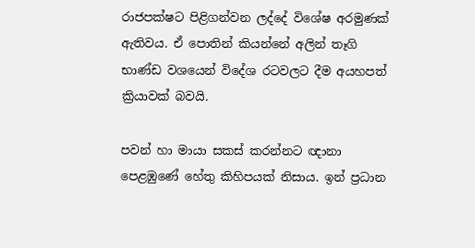රාජපක්ෂට පිළිගන්වන ලද්දේ විශේෂ අරමුණක් ඇතිවය. ඒ පොතින් කියන්නේ අලින් තෑගි භාණ්ඩ වශයෙන් විදේශ රටවලට දීම අයහපත් ක්‍රියාවක් බවයි.

පවන් හා මායා සකස් කරන්නට ඥානා පෙළඹුණේ හේතු කිහිපයක් නිසාය. ඉන් ප්‍රධාන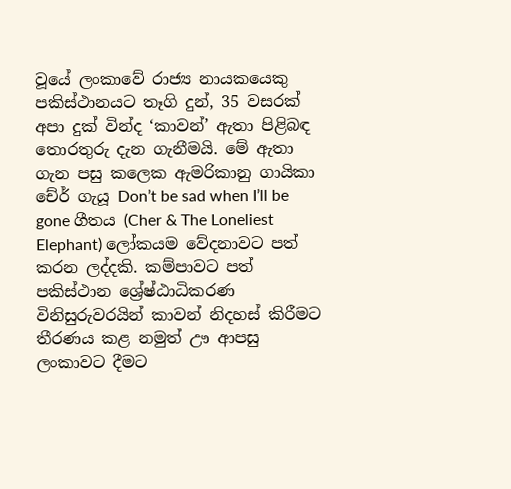වූයේ ලංකාවේ රාජ්‍ය නායකයෙකු පකිස්ථානයට තෑගි දුන්, 35 වසරක් අපා දුක් වින්ද ‘කාවන්’ ඇතා පිළිබඳ තොරතුරු දැන ගැනීමයි. මේ ඇතා ගැන පසු කලෙක ඇමරිකානු ගායිකා චේර් ගැයූ Don’t be sad when I’ll be gone ගීතය (Cher & The Loneliest Elephant) ලෝකයම වේදනාවට පත් කරන ලද්දකි. කම්පාවට පත් පකිස්ථාන ශ්‍රේෂ්ඨාධිකරණ විනිසුරුවරයින් කාවන් නිදහස් කිරීමට තීරණය කළ නමුත් ඌ ආපසු ලංකාවට දීමට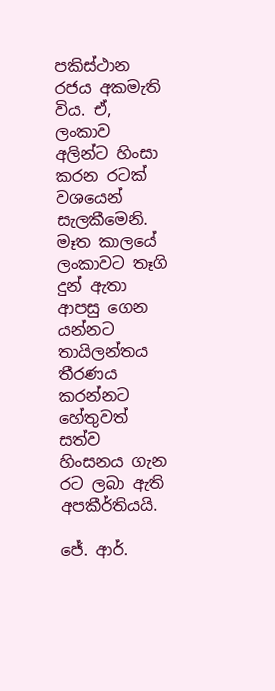පකිස්ථාන රජය අකමැති විය. ඒ, ලංකාව අලින්ට හිංසා කරන රටක් වශයෙන් සැලකීමෙනි. මෑත කාලයේ ලංකාවට තෑගි දුන් ඇතා ආපසු ගෙන යන්නට තායිලන්තය තීරණය කරන්නට හේතුවත් සත්ව හිංසනය ගැන රට ලබා ඇති අපකීර්තියයි.

ජේ. ආර්.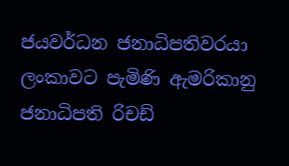ජයවර්ධන ජනාධිපතිවරයා ලංකාවට පැමිණි ඇමරිකානු ජනාධිපති රිචඩ්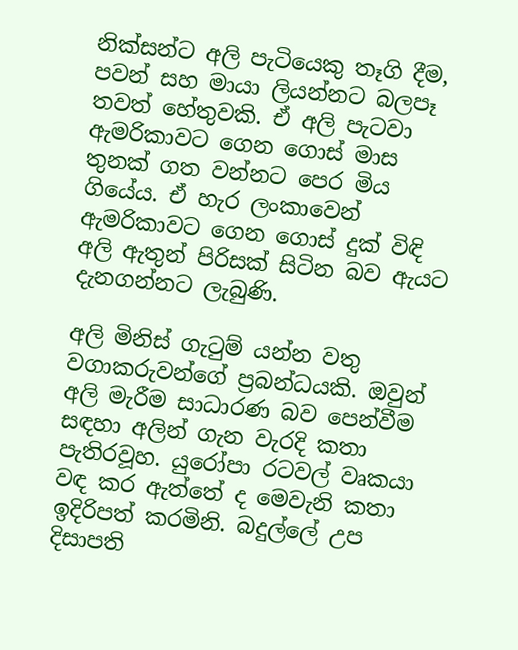නික්සන්ට අලි පැටියෙකු තෑගි දීම, පවන් සහ මායා ලියන්නට බලපෑ තවත් හේතුවකි. ඒ අලි පැටවා ඇමරිකාවට ගෙන ගොස් මාස තුනක් ගත වන්නට පෙර මිය ගියේය. ඒ හැර ලංකාවෙන් ඇමරිකාවට ගෙන ගොස් දුක් විඳි අලි ඇතුන් පිරිසක් සිටින බව ඇයට දැනගන්නට ලැබුණි.

අලි මිනිස් ගැටුම් යන්න වතු වගාකරුවන්ගේ ප්‍රබන්ධයකි. ඔවුන් අලි මැරීම සාධාරණ බව පෙන්වීම සඳහා අලින් ගැන වැරදි කතා පැතිරවූහ. යුරෝපා රටවල් වෘකයා වඳ කර ඇත්තේ ද මෙවැනි කතා ඉදිරිපත් කරමිනි. බදුල්ලේ උප දිසාපති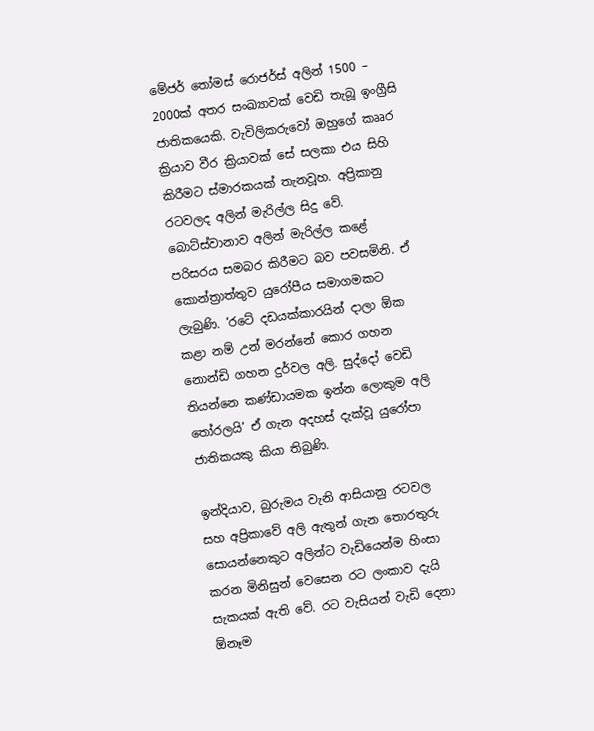මේජර් තෝමස් රොජර්ස් අලින් 1500 – 2000ක් අතර සංඛ්‍යාවක් වෙඩි තැබූ ඉංග්‍රීසි ජාතිකයෙකි. වැවිලිකරුවෝ ඔහුගේ කෲර ක්‍රියාව වීර ක්‍රියාවක් සේ සලකා එය සිහි කිරීමට ස්මාරකයක් තැනවූහ. අප්‍රිකානු රටවලද අලින් මැරිල්ල සිදු වේ. බොට්ස්වානාව අලින් මැරිල්ල කළේ පරිසරය සමබර කිරීමට බව පවසමිනි. ඒ කොන්ත්‍රාත්තුව යුරෝපීය සමාගමකට ලැබුණි. ‘රටේ දඩයක්කාරයින් දාලා ඕක කළා නම් උන් මරන්නේ කොර ගහන නොන්ඩි ගහන දුර්වල අලි. සුද්දෝ වෙඩි තියන්නෙ කණ්ඩායමක ඉන්න ලොකුම අලි තෝරලයි’ ඒ ගැන අදහස් දැක්වූ යුරෝපා ජාතිකයකු කියා තිබුණි.

ඉන්දියාව, බුරුමය වැනි ආසියානු රටවල සහ අප්‍රිකාවේ අලි ඇතුන් ගැන තොරතුරු සොයන්නෙකුට අලින්ට වැඩියෙන්ම හිංසා කරන මිනිසුන් වෙසෙන රට ලංකාව දැයි සැකයක් ඇති වේ. රට වැසියන් වැඩි දෙනා ඕනෑම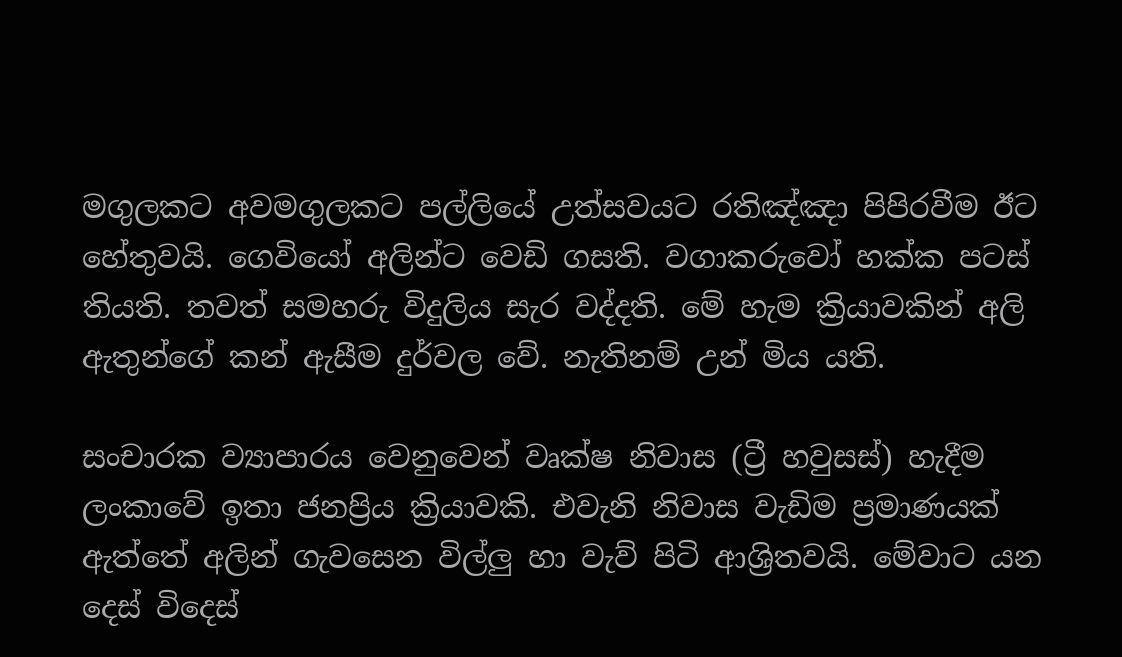මගුලකට අවමගුලකට පල්ලියේ උත්සවයට රතිඤ්ඤා පිපිරවීම ඊට හේතුවයි. ගෙවියෝ අලින්ට වෙඩි ගසති. වගාකරුවෝ හක්ක පටස් තියති. තවත් සමහරු විදුලිය සැර වද්දති. මේ හැම ක්‍රියාවකින් අලි ඇතුන්ගේ කන් ඇසීම දුර්වල වේ. නැතිනම් උන් මිය යති.

සංචාරක ව්‍යාපාරය වෙනුවෙන් වෘක්ෂ නිවාස (ට්‍රී හවුසස්) හැදීම ලංකාවේ ඉතා ජනප්‍රිය ක්‍රියාවකි. එවැනි නිවාස වැඩිම ප්‍රමාණයක් ඇත්තේ අලින් ගැවසෙන විල්ලු හා වැව් පිටි ආශ්‍රිතවයි. මේවාට යන දෙස් විදෙස්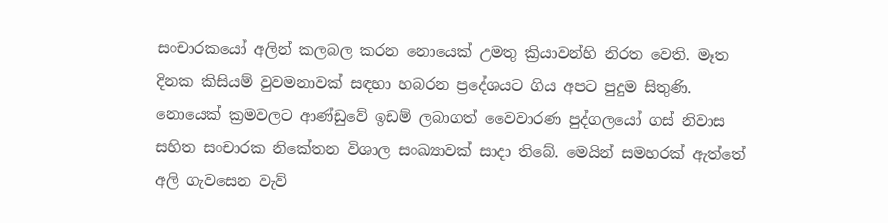සංචාරකයෝ අලින් කලබල කරන නොයෙක් උමතු ක්‍රියාවන්හි නිරත වෙති. මෑත දිනක කිසියම් වුවමනාවක් සඳහා හබරන ප්‍රදේශයට ගිය අපට පුදුම සිතුණි. නොයෙක් ක්‍රමවලට ආණ්ඩුවේ ඉඩම් ලබාගත් වෛවාරණ පුද්ගලයෝ ගස් නිවාස සහිත සංචාරක නිකේතන විශාල සංඛ්‍යාවක් සාදා තිබේ. මෙයින් සමහරක් ඇත්තේ අලි ගැවසෙන වැව්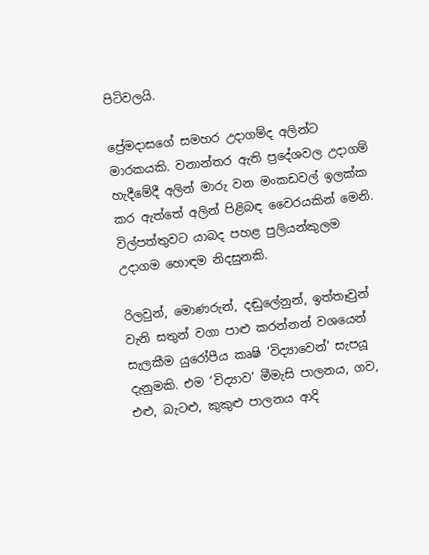පිටිවලයි.

ප්‍රේමදාසගේ සමහර උදාගම්ද අලින්ට මාරකයකි. වනාන්තර ඇති ප්‍රදේශවල උදාගම් හැදීමේදී අලින් මාරු වන මංකඩවල් ඉලක්ක කර ඇත්තේ අලින් පිළිබඳ වෛරයකින් මෙනි. විල්පත්තුවට යාබද පහළ පුලියන්කුලම උදාගම හොඳම නිදසුනකි.

රිලවුන්, මොණරුන්, දඬුලේනුන්, ඉත්තෑවුන් වැනි සතුන් වගා පාළු කරන්නන් වශයෙන් සැලකීම යුරෝපීය කෘෂි ‘විද්‍යාවෙන්’ සැපයූ දැනුමකි. එම ‘විද්‍යාව’ මීමැසි පාලනය, ගව, එළු, බැටළු, කුකුළු පාලනය ආදි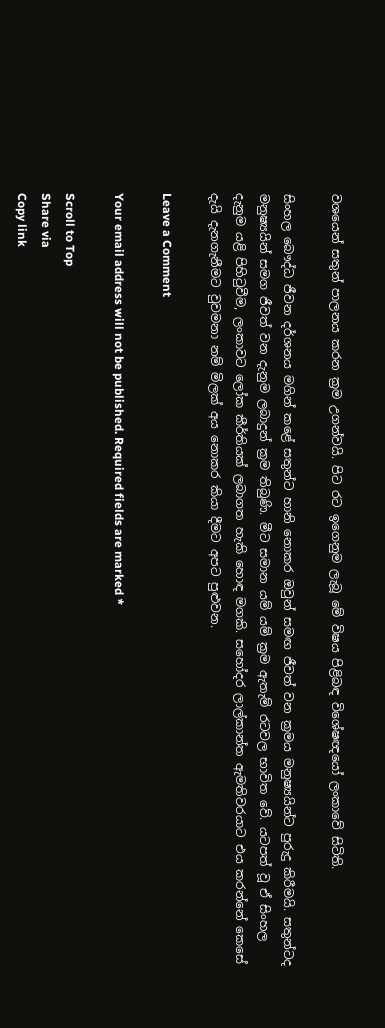වශයෙන් සතුන් පාලනය කරන ක්‍රම උගන්වයි. පිට රට ඉගෙනුම ලැබූ මේ විෂය පිළිබඳ විශේෂඥයෝ ලංකාවේ සිටිති.

සිංහල බෞද්ධ ජීවන දර්ශනය මගින් කළේ සතුන්ට හානි නොකර ඔවුන් සමඟ ජීවත් වන ක්‍රමය මනුෂ්‍යයින්ට පුරුදු කිරීමයි. සතුන්ටද මනුෂ්‍යයින් සමග ජීවත් වන දැනුම ලබාදුන් ක්‍රම තිබුණි. මීට සමාන යම් යම් ක්‍රම ඇතැම් රටවල භාවිත වේ. යටපත් වූ ඒ සිංහල දැනුම යළි පිහිටුවීම, ලංකාවට ලෝක කීර්තියක් ලබාගත හැකි හොඳ මගකි. සහෝදර ලාල්කාන්ත ඇමතිවරයාට එය කරන්නේ කෙසේ දැයි දැනගැනීමට වුවමනා නම් මිලක් අය නොකර කියා දීමට අපට පුළුවන.

Leave a Comment

Your email address will not be published. Required fields are marked *

Scroll to Top
Share via
Copy link